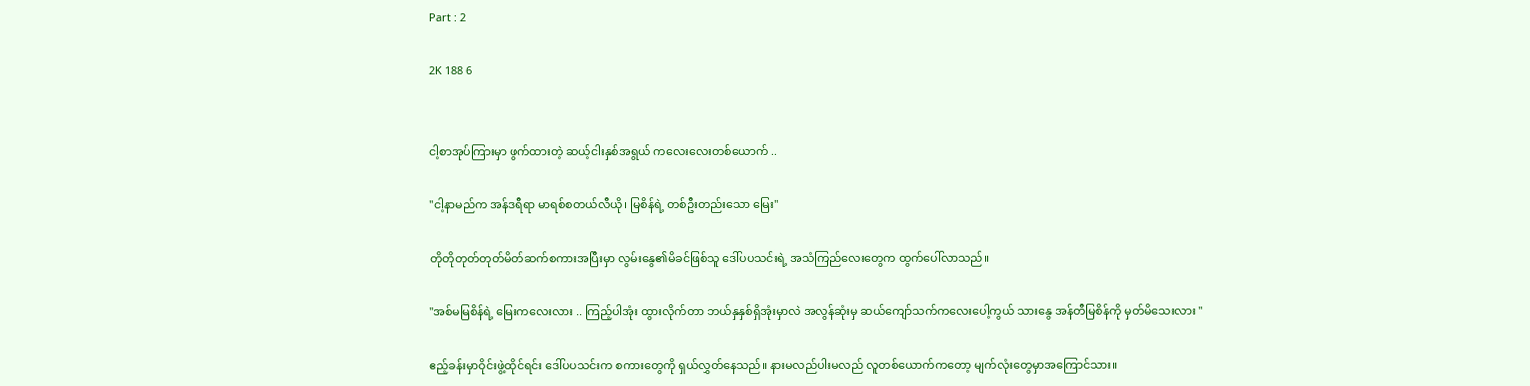Part : 2

2K 188 6


ငါ့စာအုပ်ကြားမှာ ဖွက်ထားတဲ့ ဆယ့်ငါးနှစ်အရွယ် ကလေးလေးတစ်ယောက် ..

"ငါ့နာမည်က အန်ဒရီရာ မာရစ်စတယ်လီယို၊ မြစိန်ရဲ့ တစ်ဦးတည်းသော မြေး"

တိုတိုတုတ်တုတ်မိတ်ဆက်စကားအပြီးမှာ လွမ်းနွေ၏မိခင်ဖြစ်သူ ဒေါ်ပပသင်းရဲ့ အသံကြည်လေးတွေက ထွက်ပေါ်လာသည်။

"အစ်မမြစိန်ရဲ့ မြေးကလေးလား .. ကြည့်ပါအုံး ထွားလိုက်တာ ဘယ်နှနှစ်ရှိအုံးမှာလဲ အလွန်ဆုံးမှ ဆယ်ကျော်သက်ကလေးပေါ့ကွယ် သားနွေ အန်တီမြစိန်ကို မှတ်မိသေးလား "

ဧည့်ခန်းမှာဝိုင်းဖွဲ့ထိုင်ရင်း ဒေါ်ပပသင်းက စကားတွေကို ရှယ်လွှတ်နေသည်။ နားမလည်ပါးမလည် လူတစ်ယောက်ကတော့ မျက်လုံးတွေမှာအကြောင်သား။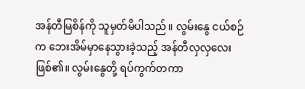အန်တီမြစိန်ကို သူမှတ်မိပါသည်။ လွမ်းနွေ ငယ်စဉ်က ဘေးအိမ်မှာနေသွားခဲ့သည့် အန်တီလှလှလေးဖြစ်၏။ လွမ်းနွေတို့ ရပ်ကွက်တကာ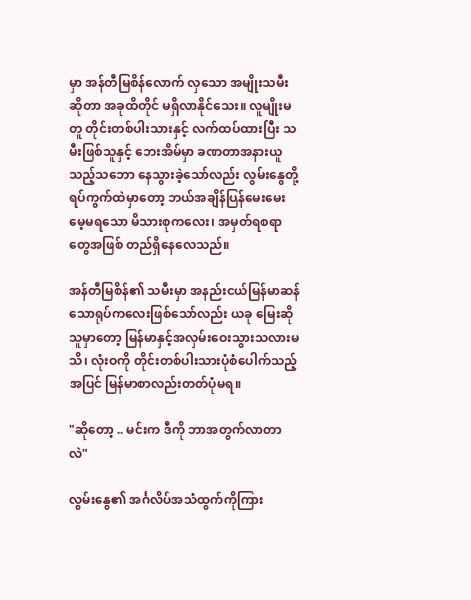မှာ အန်တီမြစိန်လောက် လှသော အမျိုးသမီးဆိုတာ အခုထိတိုင် မရှိလာနိုင်သေး။ လူမျိုးမတူ တိုင်းတစ်ပါးသားနှင့် လက်ထပ်ထားပြီး သမီးဖြစ်သူနှင့် ဘေးအိမ်မှာ ခဏတာအနားယူသည့်သဘော နေသွားခဲ့သော်လည်း လွမ်းနွေတို့ ရပ်ကွက်ထဲမှာတော့ ဘယ်အချိန်ပြန်မေးမေး မေ့မရသော မိသားစုကလေး၊ အမှတ်ရစရာတွေအဖြစ် တည်ရှိနေလေသည်။

အန်တီမြစိန်၏ သမီးမှာ အနည်းငယ်မြန်မာဆန်သောရုပ်ကလေးဖြစ်သော်လည်း ယခု မြေးဆိုသူမှာတော့ မြန်မာနှင့်အလှမ်းဝေးသွားသလားမသိ၊ လုံးဝကို တိုင်းတစ်ပါးသားပုံစံပေါက်သည့် အပြင် မြန်မာစာလည်းတတ်ပုံမရ။

"ဆိုတော့ .. မင်းက ဒီကို ဘာအတွက်လာတာလဲ"

လွမ်းနွေ၏ အင်္ဂလိပ်အသံထွက်ကိုကြား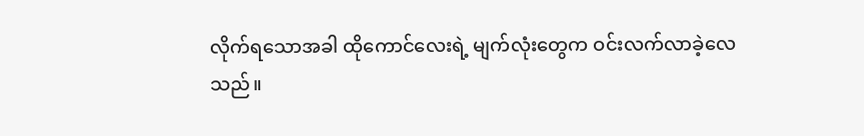လိုက်ရသောအခါ ထိုကောင်လေးရဲ့ မျက်လုံးတွေက ဝင်းလက်လာခဲ့လေသည်။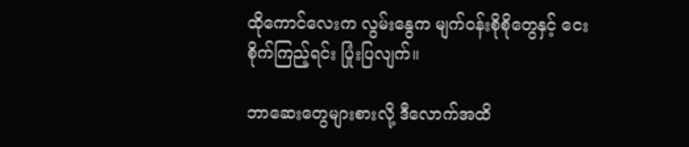ထိုကောင်လေးက လွမ်းနွေက မျက်ဝန်းစိုစိုတွေနှင့် ငေးစိုက်ကြည့်ရင်း ပြုံးပြလျက်။

ဘာဆေးတွေများစားလို့ ဒီလောက်အထိ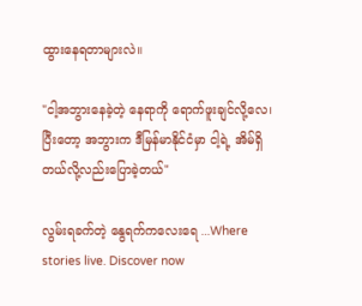ထွားနေရတာများလဲ။

"ငါ့အဘွားနေခဲ့တဲ့ နေရာကို ရောက်ဖူးချင်လို့လေ၊ ပြီးတော့ အဘွားက ဒီမြန်မာနိုင်ငံမှာ ငါ့ရဲ့ အိမ်ရှိတယ်လို့လည်းပြောခဲ့တယ်"

လွမ်းရခက်တဲ့ နွေရက်ကလေးရေ ...Where stories live. Discover now